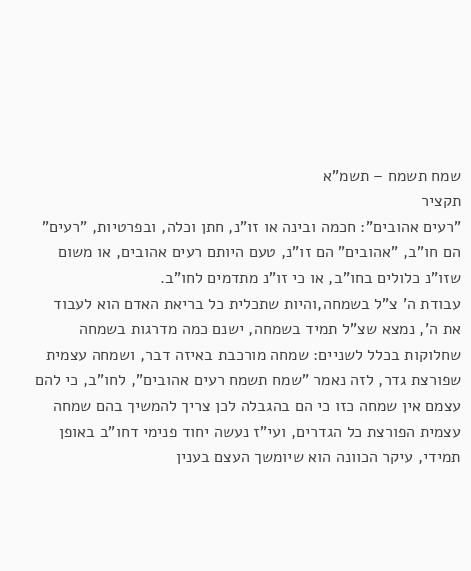שמח תשמח – תשמ"א
תקציר
"רעים אהובים": חכמה ובינה או זו"נ, חתן וכלה, ובפרטיות, "רעים" הם חו"ב, "אהובים" הם זו"נ, טעם היותם רעים אהובים, או משום שזו"נ כלולים בחו"ב, או כי זו"נ מתדמים לחו"ב.
עבודת ה' צ"ל בשמחה,והיות שתכלית כל בריאת האדם הוא לעבוד את ה', נמצא שצ"ל תמיד בשמחה, ישנם כמה מדרגות בשמחה שחלוקות בכלל לשניים: שמחה מורכבת באיזה דבר, ושמחה עצמית שפורצת גדר, לזה נאמר "שמח תשמח רעים אהובים", לחו"ב, כי להם עצמם אין שמחה כזו כי הם בהגבלה לכן צריך להמשיך בהם שמחה עצמית הפורצת כל הגדרים, ועי"ז נעשה יחוד פנימי דחו"ב באופן תמידי, עיקר הכוונה הוא שיומשך העצם בענין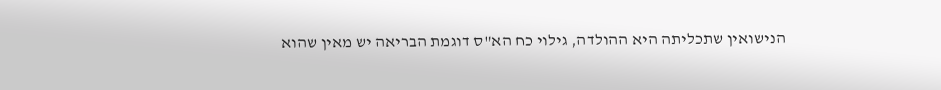הנישואין שתכליתה היא ההולדה, גילוי כח הא"ס דוגמת הבריאה יש מאין שהוא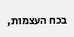בכח העצמות,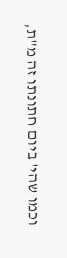וכמו שהי' ביום חתונתו זה מ"ת,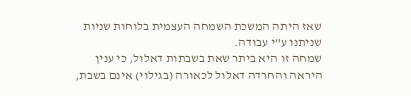שאז היתה המשכת השמחה העצמית בלוחות שניות שניתנו ע"י עבודה.
שמחה זו היא ביתר שאת בשבתות דאלול, כי ענין היראה והחרדה דאלול לכאורה (בגילוי) אינם בשבת,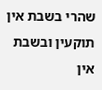שהרי בשבת אין תוקעין ובשבת אין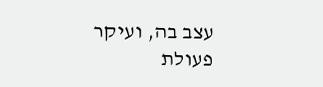עצב בה, ועיקר פעולת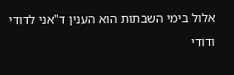אלול בימי השבתות הוא הענין ד"אני לדודי ודודי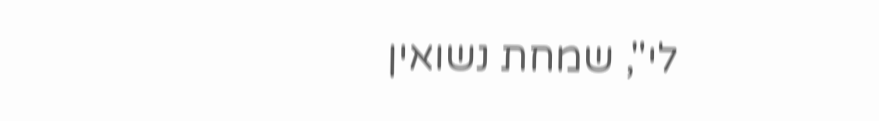לי", שמחת נשואין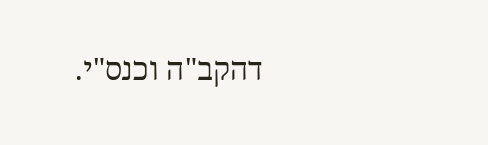דהקב"ה וכנס"י.